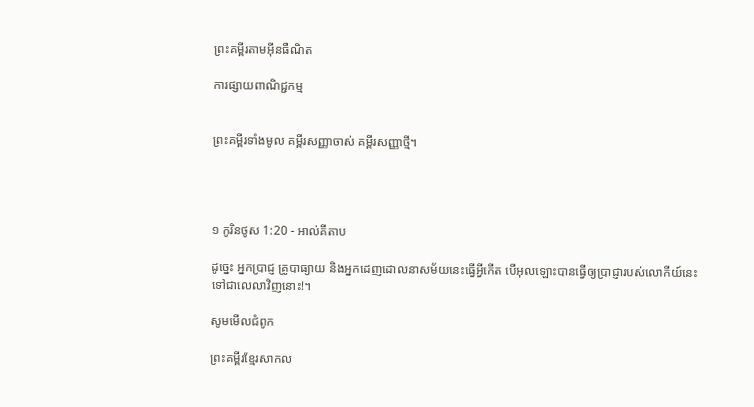ព្រះគម្ពីរតាមអ៊ីនធឺណិត

ការផ្សាយពាណិជ្ជកម្ម


ព្រះគម្ពីរទាំងមូល គម្ពីរសញ្ញាចាស់ គម្ពីរសញ្ញាថ្មី។




១ កូរិន‌ថូស 1:20 - អាល់គីតាប

ដូច្នេះ អ្នកប្រាជ្ញ គ្រូបាធ្យាយ និងអ្នកដេញដោលនាសម័យនេះធ្វើអ្វីកើត បើអុលឡោះបានធ្វើឲ្យប្រាជ្ញារបស់លោកីយ៍នេះ ទៅជាលេលាវិញនោះ!។

សូមមើលជំពូក

ព្រះគម្ពីរខ្មែរសាកល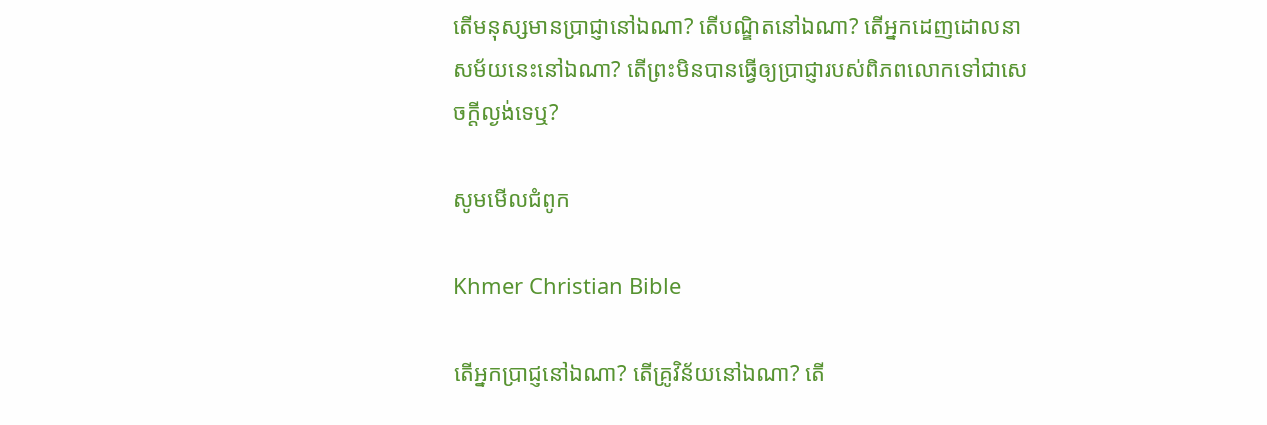តើមនុស្សមានប្រាជ្ញានៅឯណា? តើបណ្ឌិតនៅឯណា? តើអ្នកដេញដោលនាសម័យនេះនៅឯណា? តើព្រះមិនបានធ្វើឲ្យប្រាជ្ញារបស់ពិភពលោកទៅជាសេចក្ដីល្ងង់ទេឬ?

សូមមើលជំពូក

Khmer Christian Bible

តើអ្នកប្រាជ្ញនៅឯណា? តើគ្រូវិន័យនៅឯណា? តើ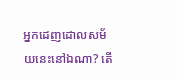អ្នកដេញដោលសម័យនេះនៅឯណា? តើ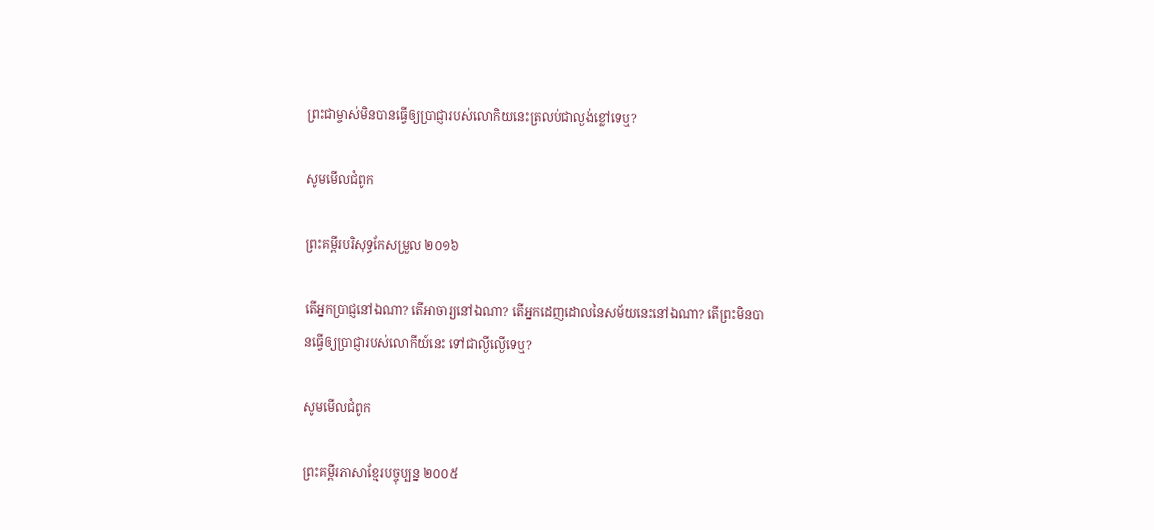ព្រះជាម្ចាស់មិនបានធ្វើឲ្យប្រាជ្ញារបស់លោកិយនេះត្រលប់ជាល្ងង់ខ្លៅទេឬ?

សូមមើលជំពូក

ព្រះគម្ពីរបរិសុទ្ធកែសម្រួល ២០១៦

តើអ្នកប្រាជ្ញនៅឯណា? តើអាចារ្យនៅឯណា? តើអ្នកដេញដោលនៃសម័យនេះនៅឯណា? តើព្រះមិនបានធ្វើឲ្យប្រាជ្ញារបស់លោកីយ៍នេះ ទៅជាល្ងី‌ល្ងើទេឬ?

សូមមើលជំពូក

ព្រះគម្ពីរភាសាខ្មែរបច្ចុប្បន្ន ២០០៥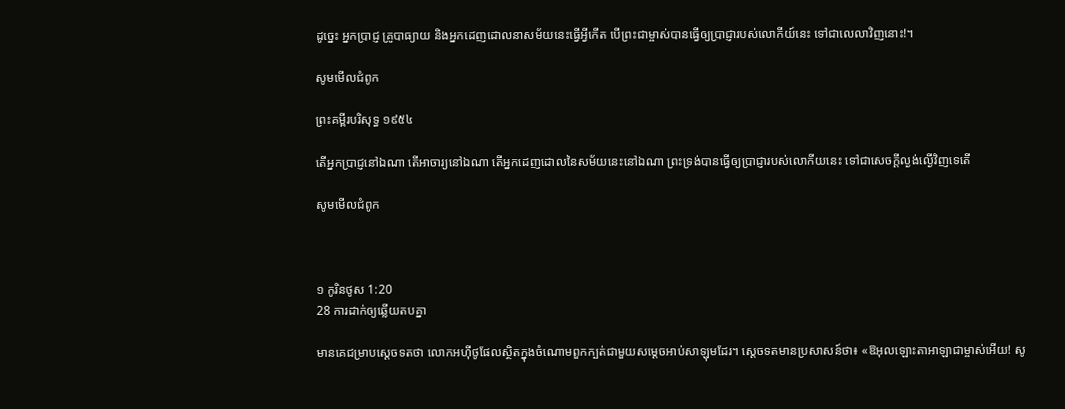ដូច្នេះ អ្នកប្រាជ្ញ គ្រូបាធ្យាយ និងអ្នកដេញដោលនាសម័យនេះធ្វើអ្វីកើត បើព្រះ‌ជាម្ចាស់បានធ្វើឲ្យប្រាជ្ញារបស់លោកីយ៍នេះ ទៅជាលេលាវិញនោះ!។

សូមមើលជំពូក

ព្រះគម្ពីរបរិសុទ្ធ ១៩៥៤

តើអ្នកប្រាជ្ញនៅឯណា តើអាចារ្យនៅឯណា តើអ្នកដេញ‌ដោលនៃសម័យនេះនៅឯណា ព្រះ‌ទ្រង់បានធ្វើឲ្យប្រាជ្ញារបស់លោកីយនេះ ទៅជាសេចក្ដីល្ងង់‌ល្ងើវិញទេតើ

សូមមើលជំពូក



១ កូរិន‌ថូស 1:20
28 ការដាក់ឲ្យឆ្លើយតបគ្នា

មានគេជម្រាបស្តេចទតថា លោកអហ៊ី‌ថូផែលស្ថិតក្នុងចំណោមពួកក្បត់ជាមួយសម្តេចអាប់‌សា‌ឡុមដែរ។ ស្តេចទតមានប្រសាសន៍ថា៖ «ឱអុលឡោះ‌តាអាឡាជាម្ចាស់អើយ! សូ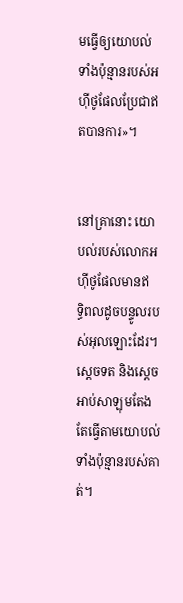មធ្វើឲ្យយោបល់ទាំងប៉ុន្មានរបស់អហ៊ី‌ថូផែលប្រែជាឥតបានការ»។


នៅគ្រានោះ យោបល់របស់លោកអហ៊ី‌ថូផែលមានឥទ្ធិ‌ពលដូចបន្ទូលរបស់អុលឡោះដែរ។ ស្តេចទត និងស្តេចអាប់‌សា‌ឡុមតែងតែធ្វើតាមយោបល់ទាំងប៉ុន្មានរបស់គាត់។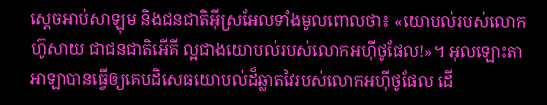ស្តេចអាប់‌សា‌ឡុម និងជន‌ជាតិអ៊ីស្រ‌អែលទាំងមូលពោលថា៖ «យោបល់របស់លោកហ៊ូសាយ ជាជន‌ជាតិអើ‌គី ល្អជាងយោបល់របស់លោកអហ៊ី‌ថូផែល!»។ អុលឡោះ‌តាអាឡាបានធ្វើឲ្យគេបដិ‌សេធយោបល់ដ៏ឆ្លាតវៃរបស់លោកអហ៊ី‌ថូផែល ដើ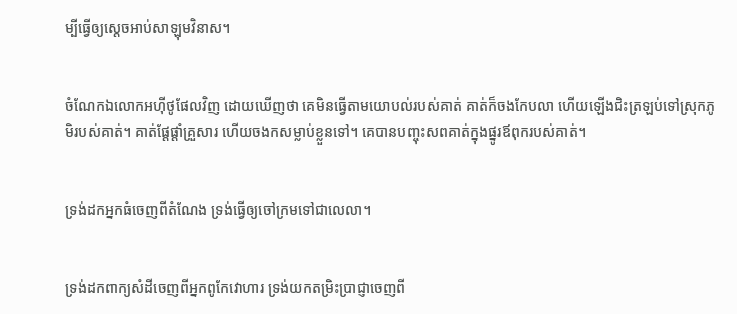ម្បីធ្វើឲ្យស្តេចអាប់‌សា‌ឡុមវិនាស។


ចំណែកឯលោកអហ៊ី‌ថូផែលវិញ ដោយឃើញថា គេមិនធ្វើតាមយោបល់របស់គាត់ គាត់ក៏ចងកែបលា ហើយឡើងជិះត្រឡប់ទៅស្រុកភូមិរបស់គាត់។ គាត់ផ្តែ‌ផ្តាំគ្រួសារ ហើយចងកសម្លាប់ខ្លួនទៅ។ គេបានបញ្ចុះសពគាត់ក្នុងផ្នូរឪពុករបស់គាត់។


ទ្រង់ដកអ្នកធំចេញពីតំណែង ទ្រង់ធ្វើឲ្យចៅ‌ក្រមទៅជាលេលា។


ទ្រង់ដកពាក្យសំដីចេញពីអ្នកពូកែវោហារ ទ្រង់យកតម្រិះប្រាជ្ញាចេញពី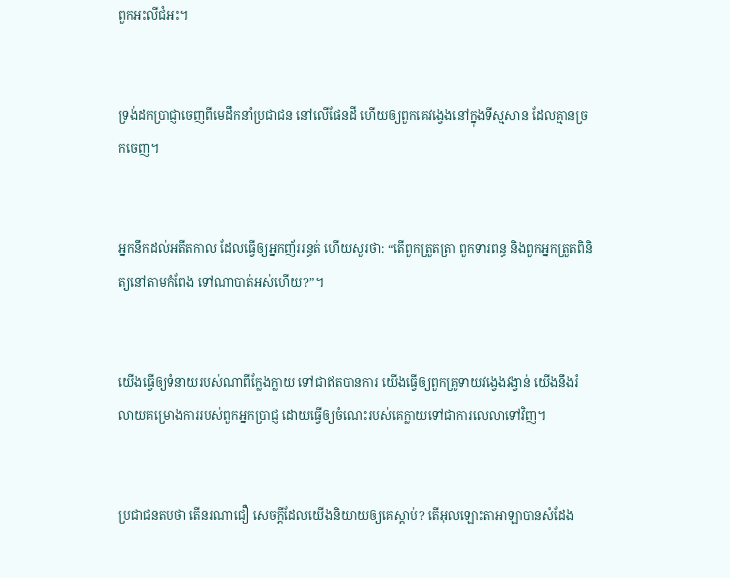ពួកអះលី‌ជំអះ។


ទ្រង់ដកប្រាជ្ញាចេញពីមេដឹកនាំប្រជា‌ជន នៅលើផែនដី ហើយឲ្យពួកគេវង្វេងនៅក្នុងទីស្មសាន ដែលគ្មានច្រកចេញ។


អ្នកនឹកដល់អតីតកាល ដែលធ្វើឲ្យអ្នកញ័ររន្ធត់ ហើយសួរថា: “តើពួកត្រួត‌ត្រា ពួកទារពន្ធ និងពួកអ្នកត្រួតពិនិត្យនៅតាមកំពែង ទៅណាបាត់អស់ហើយ?”។


យើងធ្វើឲ្យទំនាយរបស់ណាពីក្លែងក្លាយ ទៅជាឥតបានការ យើងធ្វើឲ្យពួកគ្រូទាយវង្វេងវង្វាន់ យើងនឹងរំលាយគម្រោង‌ការរបស់ពួកអ្នកប្រាជ្ញ ដោយធ្វើឲ្យចំណេះរបស់គេក្លាយទៅជាការលេលាទៅវិញ។


ប្រជា‌ជនតបថា តើនរណាជឿ សេចក្ដីដែលយើងនិយាយឲ្យគេស្តាប់? តើអុលឡោះ‌តាអាឡាបានសំដែង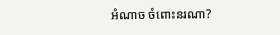អំណាច ចំពោះនរណា?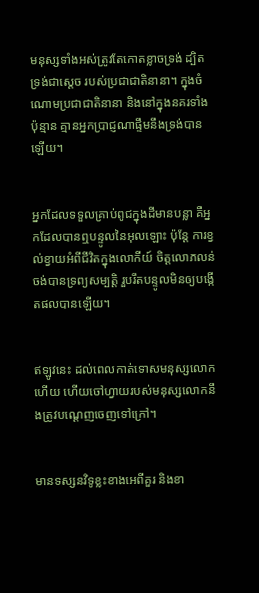មនុស្សទាំងអស់ត្រូវតែកោតខ្លាចទ្រង់ ដ្បិតទ្រង់ជាស្តេច របស់ប្រជា‌ជាតិនានា។ ក្នុងចំណោមប្រជា‌ជាតិនានា និងនៅក្នុងនគរទាំងប៉ុន្មាន គ្មានអ្នកប្រាជ្ញណាផ្ទឹមនឹងទ្រង់បានឡើយ។


អ្នកដែលទទួលគ្រាប់ពូជក្នុងដីមានបន្លា គឺអ្នកដែលបានឮបន្ទូលនៃអុលឡោះ ប៉ុន្ដែ ការខ្វល់ខ្វាយអំពីជីវិតក្នុងលោកីយ៍ ចិត្ដលោភ‌លន់ចង់បានទ្រព្យសម្បត្តិ រួបរឹតបន្ទូលមិនឲ្យបង្កើតផលបានឡើយ។


ឥឡូវនេះ ដល់ពេលកាត់ទោសមនុស្សលោកហើយ ហើយចៅហ្វាយរបស់មនុស្សលោកនឹងត្រូវបណ្ដេញចេញទៅក្រៅ។


មានទស្សន‌វិទូខ្លះខាងអេពី‌គួរ និងខា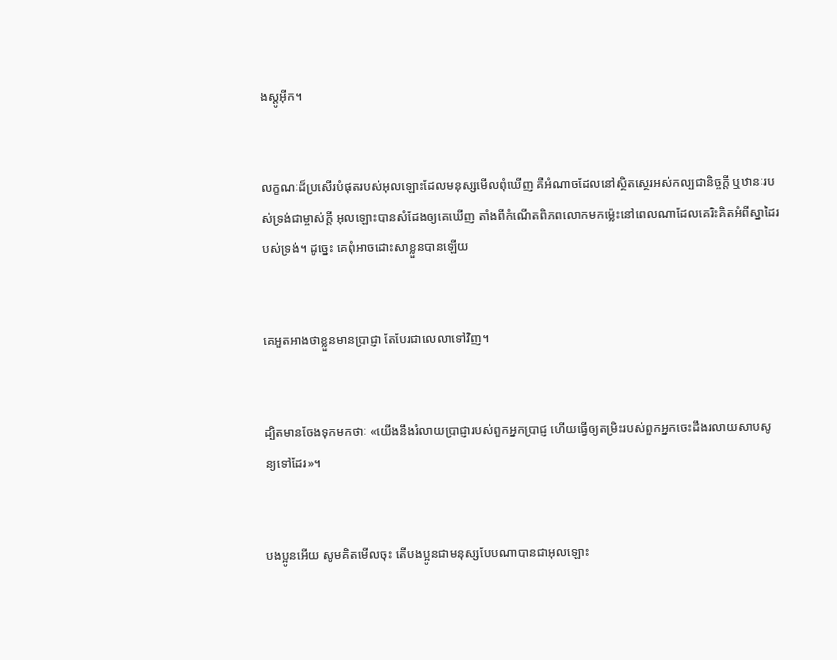ងស្ដូអ៊ីក។


លក្ខណៈដ៏ប្រសើរបំផុតរបស់អុលឡោះដែលមនុស្សមើលពុំឃើញ គឺអំណាចដែលនៅស្ថិត‌ស្ថេរអស់‌កល្បជា‌និច្ចក្ដី ឬឋានៈរបស់ទ្រង់ជាម្ចាស់ក្ដី អុលឡោះបានសំដែងឲ្យគេឃើញ តាំងពីកំណើតពិភពលោកមកម៉្លេះនៅពេលណាដែលគេរិះ‌គិតអំពីស្នាដៃរបស់ទ្រង់។ ដូច្នេះ គេពុំអាចដោះ‌សាខ្លួនបានឡើយ


គេអួត‌អាងថាខ្លួនមានប្រាជ្ញា តែបែរជាលេលាទៅវិញ។


ដ្បិតមានចែងទុកមកថាៈ «យើងនឹងរំលាយប្រាជ្ញារបស់ពួកអ្នកប្រាជ្ញ ហើយធ្វើឲ្យតម្រិះរបស់ពួកអ្នកចេះដឹងរលាយសាបសូន្យទៅដែរ»។


បងប្អូនអើយ សូមគិតមើលចុះ តើបងប្អូនជាមនុស្សបែបណាបានជាអុលឡោះ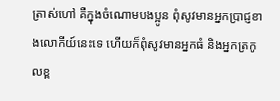ត្រាស់ហៅ គឺក្នុងចំណោមបងប្អូន ពុំសូវមានអ្នកប្រាជ្ញខាងលោកីយ៍នេះទេ ហើយក៏ពុំសូវមានអ្នកធំ និងអ្នកត្រកូលខ្ព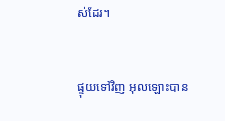ស់ដែរ។


ផ្ទុយទៅវិញ អុលឡោះបាន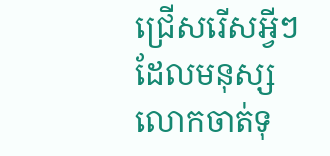ជ្រើសរើសអ្វីៗដែលមនុស្សលោកចាត់ទុ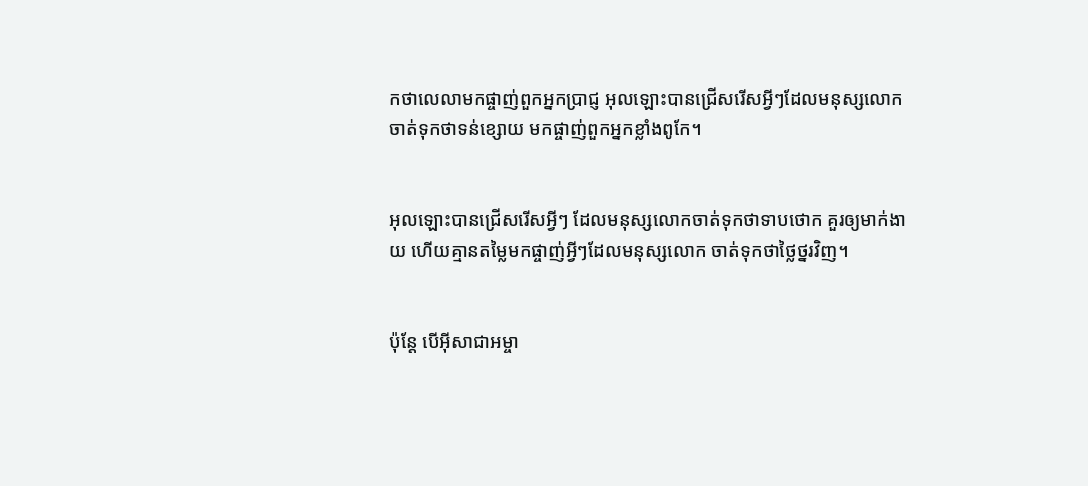កថាលេលាមកផ្ចាញ់ពួកអ្នកប្រាជ្ញ អុលឡោះបានជ្រើសរើសអ្វីៗដែលមនុស្សលោកចាត់ទុកថាទន់ខ្សោយ មកផ្ចាញ់ពួកអ្នកខ្លាំងពូកែ។


អុលឡោះបានជ្រើសរើសអ្វីៗ ដែលមនុស្សលោកចាត់ទុកថាទាបថោក គួរឲ្យមាក់ងាយ ហើយគ្មានតម្លៃមកផ្ចាញ់អ្វីៗដែលមនុស្សលោក ចាត់ទុកថាថ្លៃ‌ថ្នរវិញ។


ប៉ុន្ដែ បើអ៊ីសា‌ជាអម្ចា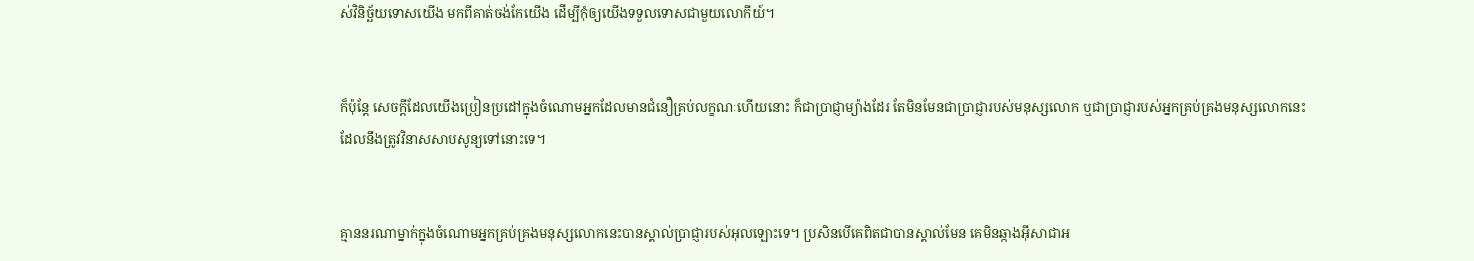ស់វិនិច្ឆ័យទោសយើង មកពីគាត់ចង់កែយើង ដើម្បីកុំឲ្យយើងទទួលទោសជាមួយលោកីយ៍។


ក៏ប៉ុន្ដែ សេចក្ដីដែលយើងប្រៀន‌ប្រដៅក្នុងចំណោមអ្នកដែលមានជំនឿគ្រប់លក្ខណៈហើយនោះ ក៏ជាប្រាជ្ញាម្យ៉ាងដែរ តែមិនមែនជាប្រាជ្ញារបស់មនុស្សលោក ឬជាប្រាជ្ញារបស់អ្នកគ្រប់‌គ្រងមនុស្សលោកនេះ ដែលនឹងត្រូវវិនាសសាបសូន្យទៅនោះទេ។


គ្មាននរណាម្នាក់ក្នុងចំណោមអ្នកគ្រប់‌គ្រងមនុស្សលោកនេះបានស្គាល់ប្រាជ្ញារបស់អុលឡោះទេ។ ប្រសិនបើគេពិតជាបានស្គាល់មែន គេមិនឆ្កាងអ៊ីសា‌ជាអ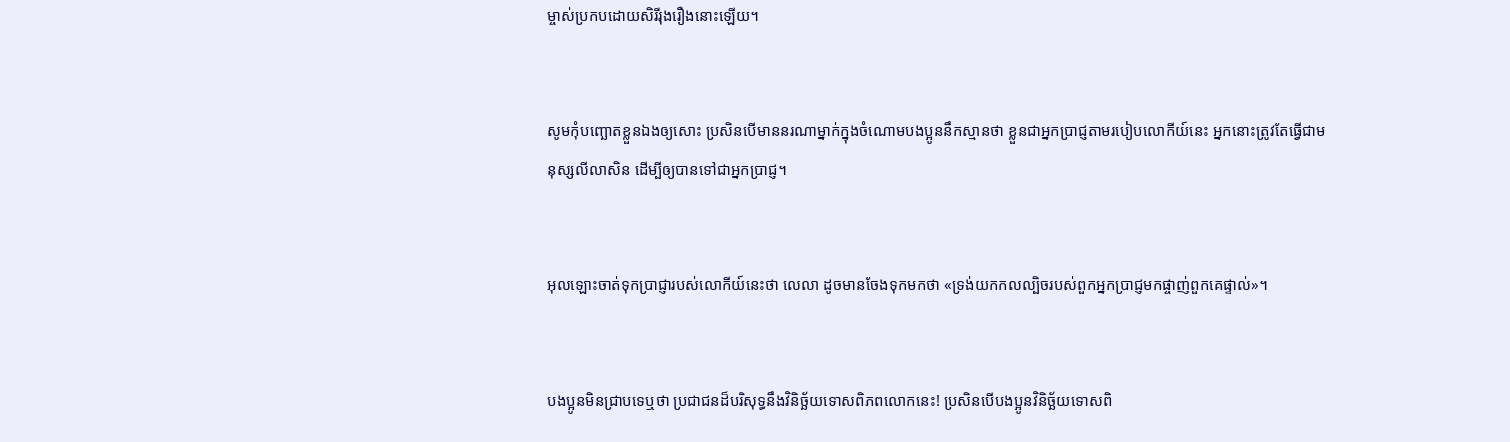ម្ចាស់ប្រកបដោយសិរី‌រុង‌រឿងនោះឡើយ។


សូមកុំបញ្ឆោតខ្លួនឯងឲ្យសោះ ប្រសិនបើមាននរណាម្នាក់ក្នុងចំណោមបងប្អូននឹកស្មានថា ខ្លួនជាអ្នកប្រាជ្ញតាមរបៀបលោកីយ៍នេះ អ្នកនោះត្រូវតែធ្វើជាមនុស្សលីលាសិន ដើម្បីឲ្យបានទៅជាអ្នកប្រាជ្ញ។


អុលឡោះចាត់ទុកប្រាជ្ញារបស់លោកីយ៍នេះថា លេលា ដូចមានចែងទុកមកថា «ទ្រង់យកកល‌ល្បិចរបស់ពួកអ្នកប្រាជ្ញមកផ្ចាញ់ពួកគេផ្ទាល់»។


បងប្អូនមិនជ្រាបទេឬថា ប្រជា‌ជនដ៏‌បរិសុទ្ធនឹងវិនិច្ឆ័យទោសពិភពលោកនេះ! ប្រសិនបើបងប្អូនវិនិច្ឆ័យទោសពិ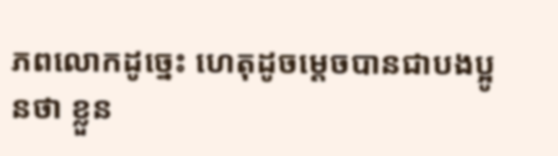ភពលោកដូច្នេះ ហេតុដូចម្ដេចបានជាបងប្អូនថា ខ្លួន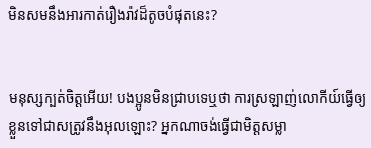មិនសមនឹងអារកាត់រឿង‌រ៉ាវដ៏តូចបំផុតនេះ?


មនុស្សក្បត់ចិត្ដអើយ! បងប្អូនមិនជ្រាបទេឬថា ការស្រឡាញ់លោកីយ៍ធ្វើឲ្យខ្លួនទៅជាសត្រូវនឹងអុលឡោះ? អ្នកណាចង់ធ្វើជាមិត្ដសម្លា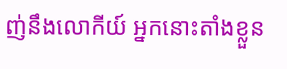ញ់នឹងលោកីយ៍ អ្នកនោះតាំងខ្លួន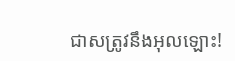ជាសត្រូវនឹងអុលឡោះ!